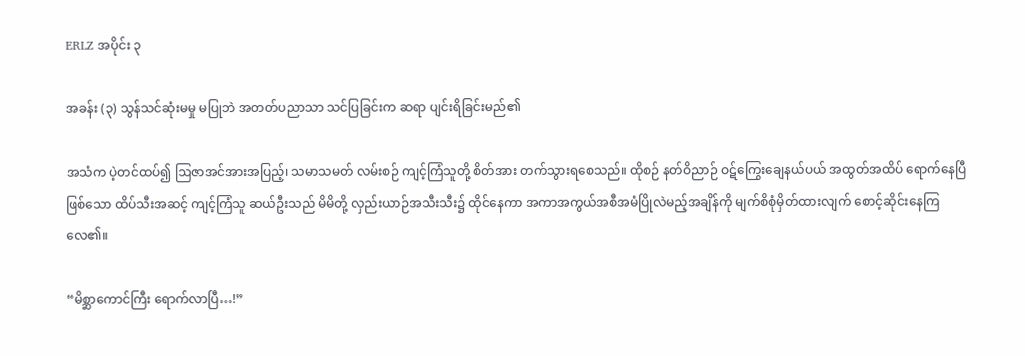ERLZ အပိုင်း ၃

အခန်း (၃) သွန်သင်ဆုံးမမှု မပြုဘဲ အတတ်ပညာသာ သင်ပြခြင်းက ဆရာ ပျင်းရိခြင်းမည်၏

အသံက ပဲ့တင်ထပ်၍ ဩဇာအင်အားအပြည့်၊ သမာသမတ် လမ်းစဉ် ကျင့်ကြံသူတို့ စိတ်အား တက်သွားရစေသည်။ ထိုစဉ် နတ်ဝိညာဉ် ဝဋ်ကြွေးချေနယ်ပယ် အထွတ်အထိပ် ရောက်နေပြီဖြစ်သော ထိပ်သီးအဆင့် ကျင့်ကြံသူ ဆယ်ဦးသည် မိမိတို့ လှည်းယာဉ်အသီးသီး၌ ထိုင်နေကာ အကာအကွယ်အစီအမံပြိုလဲမည့်အချိန်ကို မျက်စိစုံမှိတ်ထားလျက် စောင့်ဆိုင်းနေကြလေ၏။

“မိစ္ဆာကောင်ကြီး ရောက်လာပြီ…!”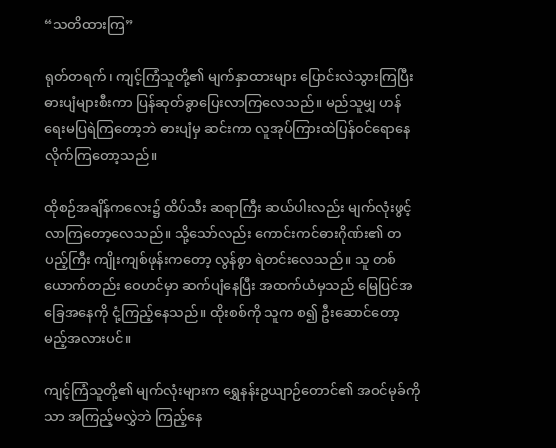“သတိထားကြ”

ရုတ်တရက်၊ ကျင့်ကြံသူတို့၏ မျက်နှာထားများ ပြောင်းလဲသွားကြပြီး ဓားပျံများစီးကာ ပြန်ဆုတ်ခွာပြေးလာကြလေသည်။ မည်သူမျှ ဟန်ရေးမပြရဲကြတော့ဘဲ ဓားပျံမှ ဆင်းကာ လူအုပ်ကြားထဲပြန်ဝင်ရောနေလိုက်ကြတော့သည်။

ထိုစဉ်အချိန်ကလေး၌ ထိပ်သီး ဆရာကြီး ဆယ်ပါးလည်း မျက်လုံးဖွင့်လာကြတော့လေသည်။ သို့သော်လည်း ကောင်းကင်ဓားဂိုဏ်း၏ တပည့်ကြီး ကျိုးကျစ်ဖုန်းကတော့ လွန်စွာ ရဲတင်းလေသည်။ သူ တစ်ယောက်တည်း ဝေဟင်မှာ ဆက်ပျံနေပြီး အထက်ယံမှသည် မြေပြင်အခြေအနေကို ငုံ့ကြည့်နေသည်။ ထိုးစစ်ကို သူက စ၍ ဦးဆောင်တော့မည့်အလားပင်။

ကျင့်ကြံသူတို့၏ မျက်လုံးများက ရွှေနန်းဥယျာဉ်တောင်၏ အဝင်မုခ်ကိုသာ အကြည့်မလွှဲဘဲ ကြည့်နေ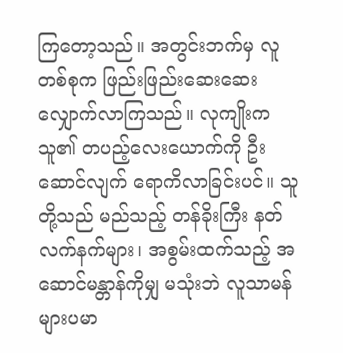ကြတော့သည်။ အတွင်းဘက်မှ လူတစ်စုက ဖြည်းဖြည်းဆေးဆေး လျှောက်လာကြသည်။ လုကျိုးက သူ၏ တပည့်လေးယောက်ကို ဦးဆောင်လျက် ရောကိလာခြင်းပင်။ သူတို့သည် မည်သည့် တန်ခိုးကြီး နတ်လက်နက်များ၊ အစွမ်းထက်သည့် အဆောင်မန္တာန်ကိုမျှ မသုံးဘဲ လူသာမန်များပမာ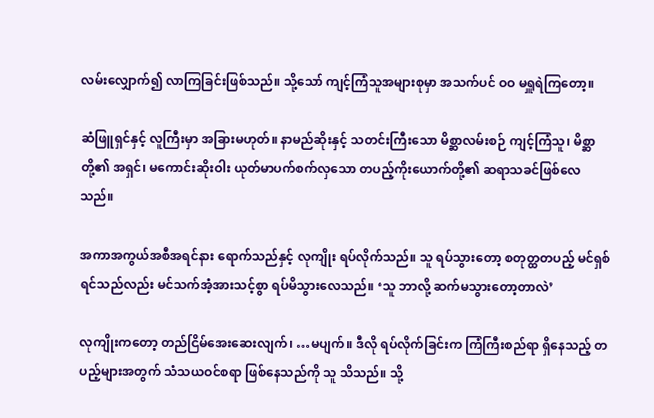လမ်းလျှောက်၍ လာကြခြင်းဖြစ်သည်။ သို့သော် ကျင့်ကြံသူအများစုမှာ အသက်ပင် ဝဝ မရှူရဲကြတော့။

ဆံဖြူရှင်နှင့် လူကြီးမှာ အခြားမဟုတ်။ နာမည်ဆိုးနှင့် သတင်းကြီးသော မိစ္ဆာလမ်းစဉ် ကျင့်ကြံသူ၊ မိစ္ဆာတို့၏ အရှင်၊ မကောင်းဆိုးဝါး ယုတ်မာပက်စက်လှသော တပည့်ကိုးယောက်တို့၏ ဆရာသခင်ဖြစ်လေသည်။

အကာအကွယ်အစီအရင်နား ရောက်သည်နှင့် လုကျိုး ရပ်လိုက်သည်။ သူ ရပ်သွားတော့ စတုတ္ထတပည့် မင်ရှစ် ရင်သည်လည်း မင်သက်အံ့အားသင့်စွာ ရပ်မိသွားလေသည်။ ‘သူ ဘာလို့ ဆက်မသွားတော့တာလဲ’

လုကျိုးကတော့ တည်ငြိမ်အေးဆေးလျက်၊ …မပျက်။ ဒီလို ရပ်လိုက်ခြင်းက ကြံကြီးစည်ရာ ရှိနေသည့် တပည့်များအတွက် သံသယဝင်စရာ ဖြစ်နေသည်ကို သူ သိသည်။ သို့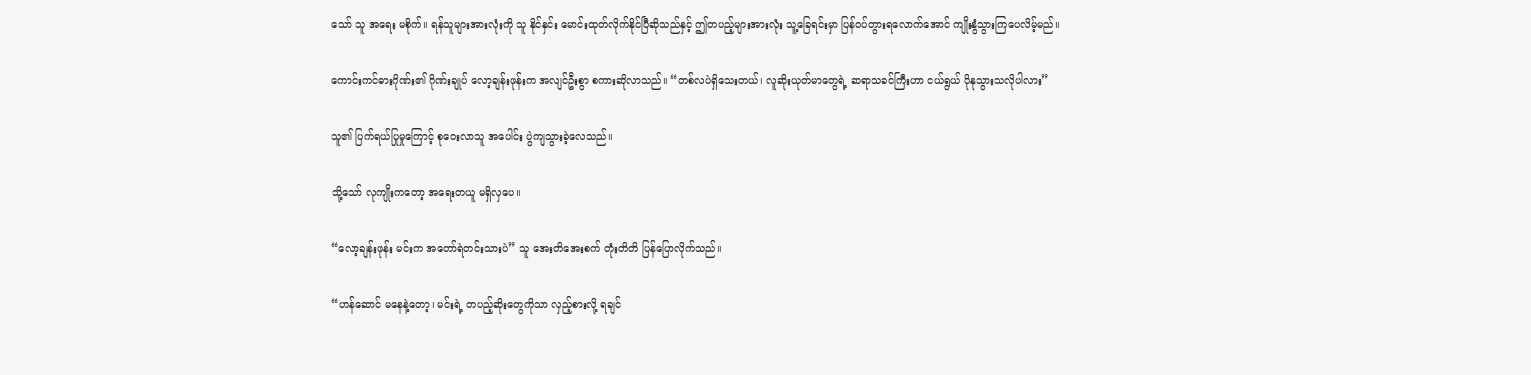သော် သူ အရေး မစိုက်။ ရန်သူများအားလုံးကို သူ နိုင်နှင်း မောင်းထုတ်လိုက်နိုင်ပြီဆိုသည်နှင့် ဤတပည့်များအားလုံး သူ့ခြေရင်းမှာ ပြန်ဝပ်တွားရလောက်အောင် ကျိုးနွံသွားကြပေလိမ့်မည်။

ကောင်းကင်ဓားဂိုဏ်း၏ ဂိုဏ်းချုပ် လော့ချန်းဖုန်းက အလျင်ဦးစွာ စကားဆိုလာသည်။ “တစ်လပဲရှိသေးတယ်၊ လူဆိုးယုတ်မာတွေရဲ့ ဆရာသခင်ကြီးဟာ ငယ်ရွယ် ပိုနုသွားသလိုပါလား”

သူ၏ ပြက်ရယ်ပြုမှုကြောင့် စုဝေးလာသူ အပေါင်း ပွဲကျသွားခဲ့လေသည်။

သို့သော် လုကျိုးကတော့ အရေးတယူ မရှိလှပေ။

“လော့ချန်းဖုန်း မင်းက အတော်ရဲတင်းသားပဲ” သူ အေးတိအေးစက် တုံးတိတိ ပြန်ပြောလိုက်သည်။

“ဟန်ဆောင် မနေနဲ့တော့၊ မင်းရဲ့ တပည့်ဆိုးတွေကိုသာ လှည့်စားလို့ ရချင်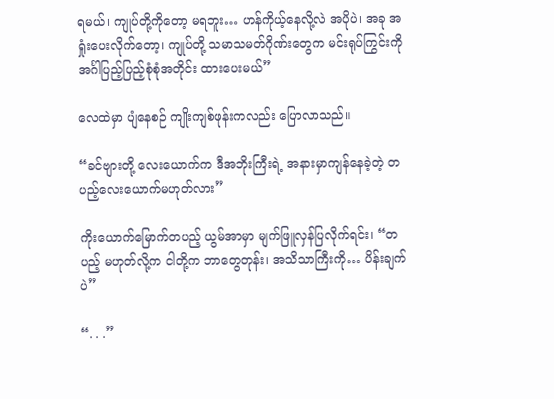ရမယ်၊ ကျုပ်တို့ကိုတော့ မရဘူး… ဟန်ကိုယ့်နေလို့လဲ အပိုပဲ၊ အခု အရှုံးပေးလိုက်တော့၊ ကျုပ်တို့ သမာသမတ်ဂိုဏ်းတွေက မင်းရုပ်ကြွင်းကို အင်္ဂါပြည့်ပြည့်စုံစုံအတိုင်း ထားပေးမယ်”

လေထဲမှာ ပျံနေစဉ် ကျိုးကျစ်ဖုန်းကလည်း ပြောလာသည်။

“ခင်ဗျားတို့ လေးယောက်က ဒီအဘိုးကြီးရဲ့ အနားမှာကျန်နေခဲ့တဲ့ တပည့်လေးယောက်မဟုတ်လား”

ကိုးယောက်မြောက်တပည့် ယွမ်အာမှာ မျက်ဖြူလှန်ပြလိုက်ရင်း၊ “တပည့် မဟုတ်လို့က ငါတို့က ဘာတွေတုန်း၊ အသိသာကြီးကို… ပိန်းချက်ပဲ”

“. . .”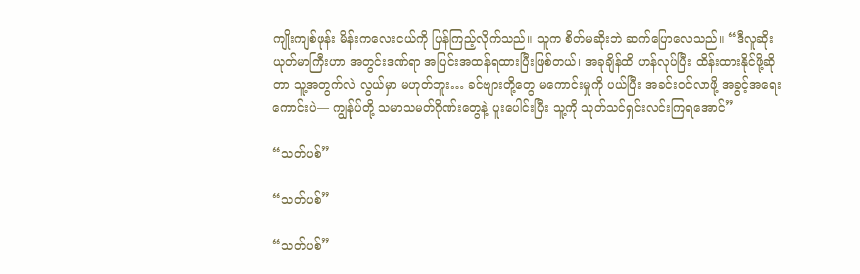ကျိုးကျစ်ဖုန်း မိန်းကလေးငယ်ကို ပြန်ကြည့်လိုက်သည်။ သူက စိတ်မဆိုးဘဲ ဆက်ပြောလေသည်။ “ဒီလူဆိုးယုတ်မာကြီးဟာ အတွင်းဒဏ်ရာ အပြင်းအထန်ရထားပြီးဖြစ်တယ်၊ အခုချိန်ထိ ဟန်လုပ်ပြီး ထိန်းထားနိုင်ဖို့ဆိုတာ သူ့အတွက်လဲ လွယ်မှာ မဟုတ်ဘူး… ခင်ဗျားတို့တွေ မကောင်းမှုကို ပယ်ပြီး အခင်းဝင်လာဖို့ အခွင့်အရေးကောင်းပဲ— ကျွန်ုပ်တို့ သမာသမတ်ဂိုဏ်းတွေနဲ့ ပူးပေါင်းပြီး သူ့ကို သုတ်သင်ရှင်းလင်းကြရအောင်”

“သတ်ပစ်”

“သတ်ပစ်”

“သတ်ပစ်”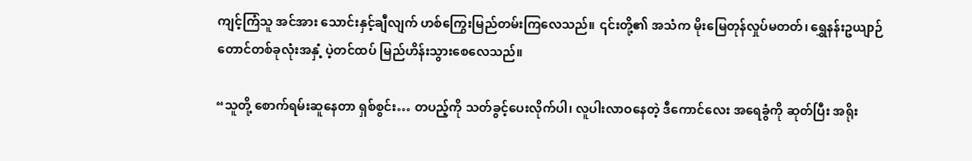ကျင့်ကြံသူ အင်အား သောင်းနှင့်ချီလျက် ဟစ်ကြွေးမြည်တမ်းကြလေသည်။ ၎င်းတို့၏ အသံက မိုးမြေတုန်လှုပ်မတတ်၊ ရွှေနန်းဥယျာဉ်တောင်တစ်ခုလုံးအနှံ့ ပဲ့တင်ထပ် မြည်ဟိန်းသွားစေလေသည်။

“သူတို့ စောက်ရမ်းဆူနေတာ ရှစ်စွင်း… တပည့်ကို သတ်ခွင့်ပေးလိုက်ပါ၊ လူပါးလာဝနေတဲ့ ဒီကောင်လေး အရေခွံကို ဆုတ်ပြီး အရိုး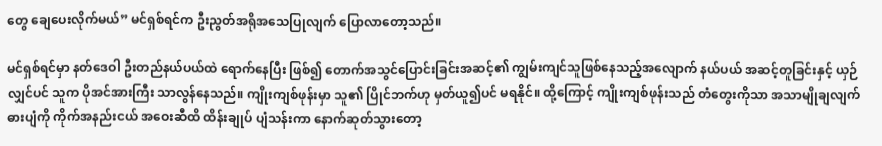တွေ ချေပေးလိုက်မယ်” မင်ရှစ်ရင်က ဦးညွတ်အရိုအသေပြုလျက် ပြောလာတော့သည်။

မင်ရှစ်ရင်မှာ နတ်ဒေဝါ ဦးတည်နယ်ပယ်ထဲ ရောက်နေပြီး ဖြစ်၍ တောက်အသွင်ပြောင်းခြင်းအဆင့်၏ ကျွမ်းကျင်သူဖြစ်နေသည့်အလျောက် နယ်ပယ် အဆင့်တူခြင်းနှင့် ယှဉ်လျှင်ပင် သူက ပိုအင်အားကြီး သာလွန်နေသည်။ ကျိုးကျစ်ဖုန်းမှာ သူ၏ ပြိုင်ဘက်ဟု မှတ်ယူ၍ပင် မရနိုင်။ ထို့ကြောင့် ကျိုးကျစ်ဖုန်းသည် တံတွေးကိုသာ အသာမျိုချလျက် ဓားပျံကို ကိုက်အနည်းငယ် အဝေးဆီထိ ထိန်းချုပ် ပျံသန်းကာ နောက်ဆုတ်သွားတော့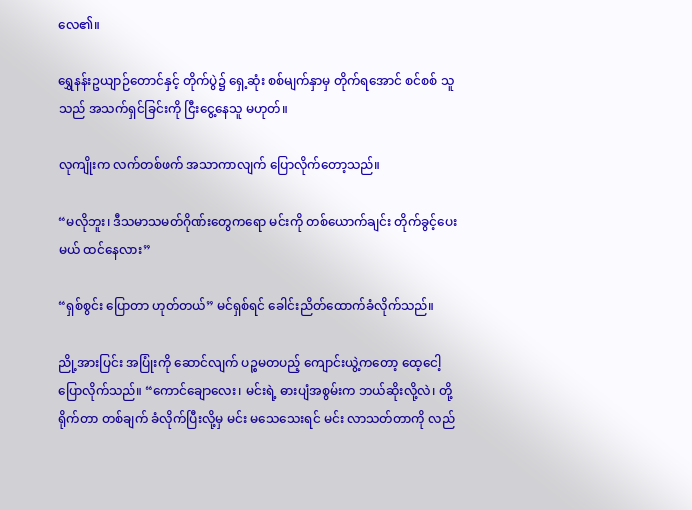လေ၏။

ရွှေနန်းဥယျာဉ်တောင်နှင့် တိုက်ပွဲ၌ ရှေ့ဆုံး စစ်မျက်နှာမှ တိုက်ရအောင် စင်စစ် သူသည် အသက်ရှင်ခြင်းကို ငြီးငွေ့နေသူ မဟုတ်။

လုကျိုးက လက်တစ်ဖက် အသာကာလျက် ပြောလိုက်တော့သည်။

“မလိုဘူး၊ ဒီသမာသမတ်ဂိုဏ်းတွေကရော မင်းကို တစ်ယောက်ချင်း တိုက်ခွင့်ပေးမယ် ထင်နေလား”

“ရှစ်စွင်း ပြောတာ ဟုတ်တယ်” မင်ရှစ်ရင် ခေါင်းညိတ်ထောက်ခံလိုက်သည်။

ညို့အားပြင်း အပြုံးကို ဆောင်လျက် ပဉ္စမတပည့် ကျောင်းယွဲ့ကတော့ ထေ့ငေါ့ပြောလိုက်သည်။ “ကောင်ချောလေး၊ မင်းရဲ့ ဓားပျံအစွမ်းက ဘယ်ဆိုးလို့လဲ၊ တို့ ရိုက်တာ တစ်ချက် ခံလိုက်ပြီးလို့မှ မင်း မသေသေးရင် မင်း လာသတ်တာကို လည်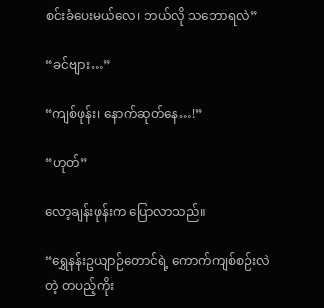စင်းခံပေးမယ်လေ၊ ဘယ်လို သဘောရလဲ”

“ခင်ဗျား…”

“ကျစ်ဖုန်း၊ နောက်ဆုတ်နေ…!”

“ဟုတ်”

လော့ချန်းဖုန်းက ပြောလာသည်။

“ရွှေနန်းဥယျာဉ်တောင်ရဲ့ ကောက်ကျစ်စဉ်းလဲတဲ့ တပည့်ကိုး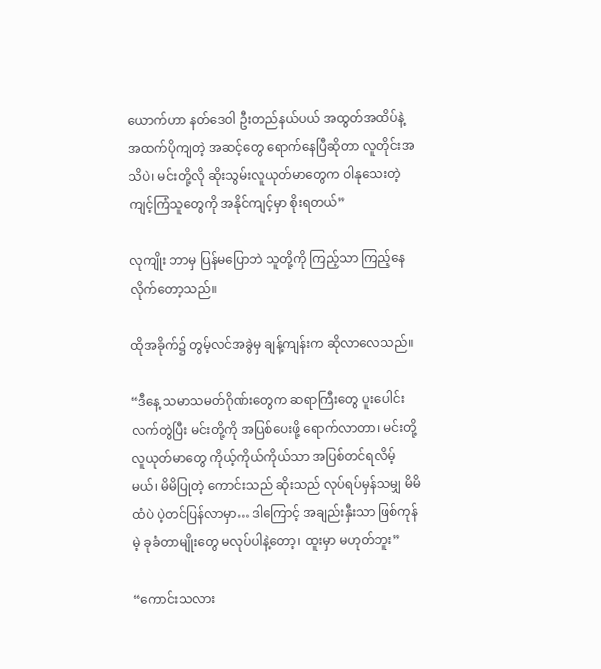ယောက်ဟာ နတ်ဒေဝါ ဦးတည်နယ်ပယ် အထွတ်အထိပ်နဲ့ အထက်ပိုကျတဲ့ အဆင့်တွေ ရောက်နေပြီဆိုတာ လူတိုင်းအသိပဲ၊ မင်းတို့လို ဆိုးသွမ်းလူယုတ်မာတွေက ဝါနုသေးတဲ့ ကျင့်ကြံသူတွေကို အနိုင်ကျင့်မှာ စိုးရတယ်”

လုကျိုး ဘာမှ ပြန်မပြောဘဲ သူတို့ကို ကြည့်သာ ကြည့်နေလိုက်တော့သည်။

ထိုအခိုက်၌ တွမ့်လင်အခွဲမှ ချန့်ကျန်းက ဆိုလာလေသည်။

“ဒီနေ့ သမာသမတ်ဂိုဏ်းတွေက ဆရာကြီးတွေ ပူးပေါင်းလက်တွဲပြီး မင်းတို့ကို အပြစ်ပေးဖို့ ရောက်လာတာ၊ မင်းတို့ လူယုတ်မာတွေ ကိုယ့်ကိုယ်ကိုယ်သာ အပြစ်တင်ရလိမ့်မယ်၊ မိမိပြုတဲ့ ကောင်းသည် ဆိုးသည် လုပ်ရပ်မှန်သမျှ မိမိထံပဲ ပဲ့တင်ပြန်လာမှာ… ဒါကြောင့် အချည်းနှီးသာ ဖြစ်ကုန်မဲ့ ခုခံတာမျိုးတွေ မလုပ်ပါနဲ့တော့၊ ထူးမှာ မဟုတ်ဘူး”

“ကောင်းသလား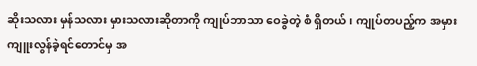ဆိုးသလား မှန်သလား မှားသလားဆိုတာကို ကျုပ်ဘာသာ ဝေခွဲတဲ့ စံ ရှိတယ်၊ ကျုပ်တပည့်က အမှားကျူးလွန်ခဲ့ရင်တောင်မှ အ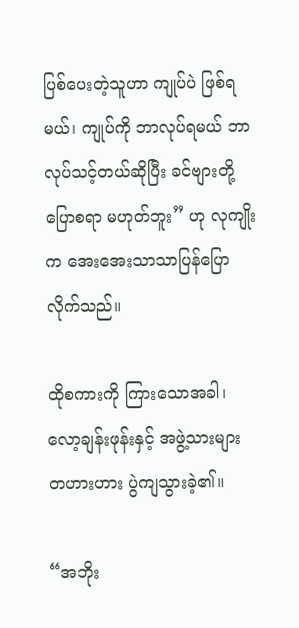ပြစ်ပေးတဲ့သူဟာ ကျုပ်ပဲ ဖြစ်ရမယ်၊ ကျုပ်ကို ဘာလုပ်ရမယ် ဘာလုပ်သင့်တယ်ဆိုပြီး ခင်ဗျားတို့ ပြောစရာ မဟုတ်ဘူး” ဟု လုကျိုးက အေးအေးသာသာပြန်ပြောလိုက်သည်။

ထိုစကားကို ကြားသောအခါ၊ လော့ချန်းဖုန်းနှင့် အဖွဲ့သားများ တဟားဟား ပွဲကျသွားခဲ့၏။

“အဘိုး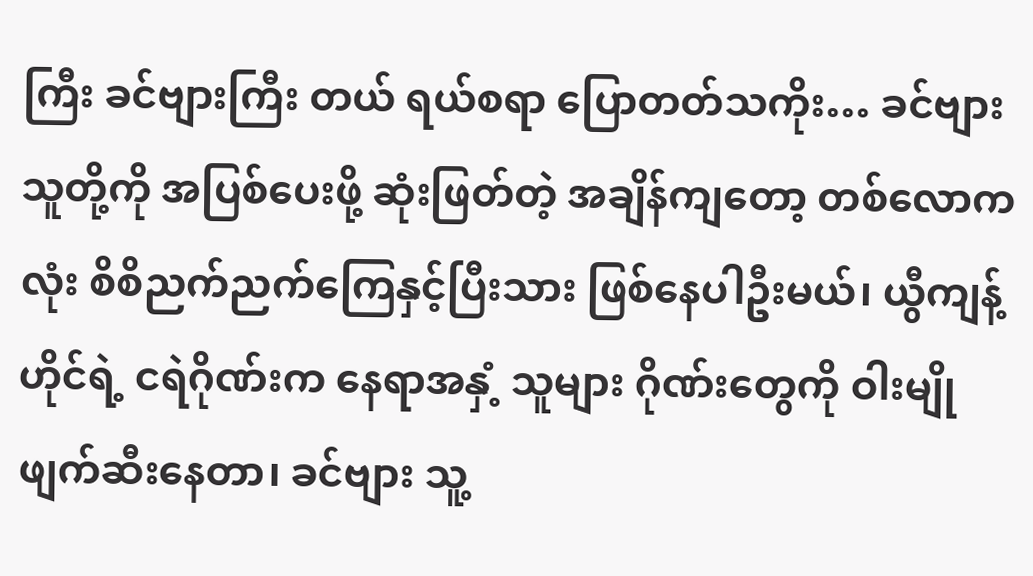ကြီး ခင်ဗျားကြီး တယ် ရယ်စရာ ပြောတတ်သကိုး… ခင်ဗျား သူတို့ကို အပြစ်ပေးဖို့ ဆုံးဖြတ်တဲ့ အချိန်ကျတော့ တစ်လောကလုံး စိစိညက်ညက်ကြေနှင့်ပြီးသား ဖြစ်နေပါဦးမယ်၊ ယွီကျန့်ဟိုင်ရဲ့ ငရဲဂိုဏ်းက နေရာအနှံ့ သူများ ဂိုဏ်းတွေကို ဝါးမျို ဖျက်ဆီးနေတာ၊ ခင်ဗျား သူ့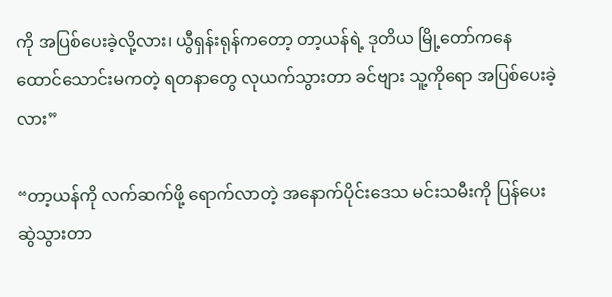ကို အပြစ်ပေးခဲ့လို့လား၊ ယွီရှန်းရုန်ကတော့ တာ့ယန်ရဲ့ ဒုတိယ မြို့တော်ကနေ ထောင်သောင်းမကတဲ့ ရတနာတွေ လုယက်သွားတာ ခင်ဗျား သူ့ကိုရော အပြစ်ပေးခဲ့လား”

“တာ့ယန်ကို လက်ဆက်ဖို့ ရောက်လာတဲ့ အနောက်ပိုင်းဒေသ မင်းသမီးကို ပြန်ပေးဆွဲသွားတာ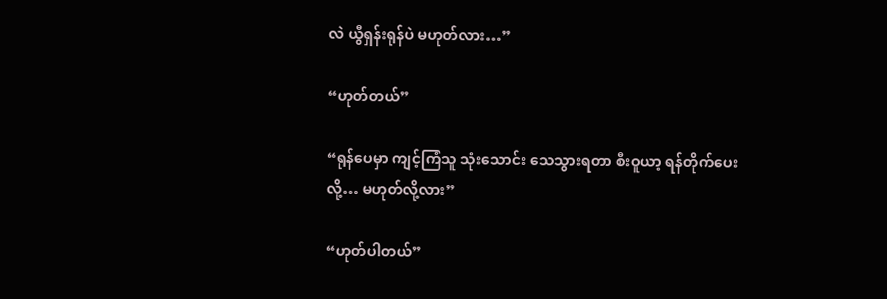လဲ ယွီရှန်းရုန်ပဲ မဟုတ်လား…”

“ဟုတ်တယ်”

“ရုန်ပေမှာ ကျင့်ကြံသူ သုံးသောင်း သေသွားရတာ စီးဝူယာ့ ရန်တိုက်ပေးလို့… မဟုတ်လို့လား”

“ဟုတ်ပါတယ်”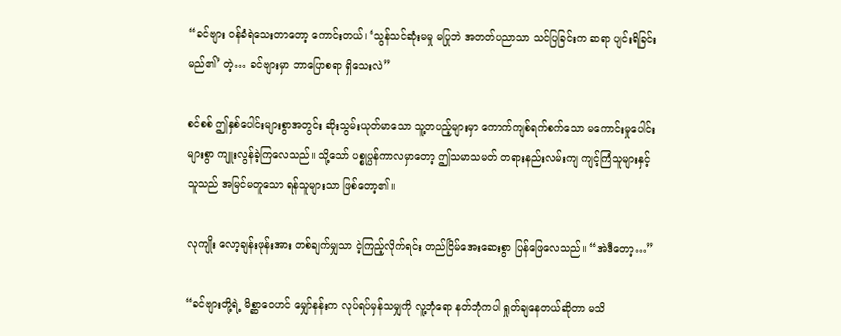“ခင်ဗျား ဝန်ခံရဲသေးတာတော့ ကောင်းတယ်၊ ‘သွန်သင်ဆုံးမမှု မပြုဘဲ အတတ်ပညာသာ သင်ပြခြင်းက ဆရာ ပျင်းရိခြင်းမည်၏’ တဲ့… ခင်ဗျားမှာ ဘာပြောစရာ ရှိသေးလဲ”

စင်စစ် ဤနှစ်ပေါင်းများစွာအတွင်း ဆိုးသွမ်းယုတ်မာသော သူ့တပည့်များမှာ ကောက်ကျစ်ရက်စက်သော မကောင်းမှုပေါင်း များစွာ ကျူးလွန်ခဲ့ကြလေသည်။ သို့သော် ပစ္စုပ္ပန်ကာလမှာတော့ ဤသမာသမတ် တရားနည်းလမ်းကျ ကျင့်ကြံသူများနှင့် သူသည် အမြင်မတူသော ရန်သူများသာ ဖြစ်တော့၏။

လုကျိုး လော့ချန်းဖုန်းအား တစ်ချက်မျှသာ ငဲ့ကြည့်လိုက်ရင်း တည်ငြိမ်အေးဆေးစွာ ပြန်ဖြေလေသည်။ “အဲဒီတော့…”

“ခင်ဗျားတို့ရဲ့ မိစ္ဆာဝေဟင် မျှော်နန်းက လုပ်ရပ်မှန်သမျှကို လူ့ဘုံရော နတ်ဘုံကပါ ရှုတ်ချနေတယ်ဆိုတာ မသိ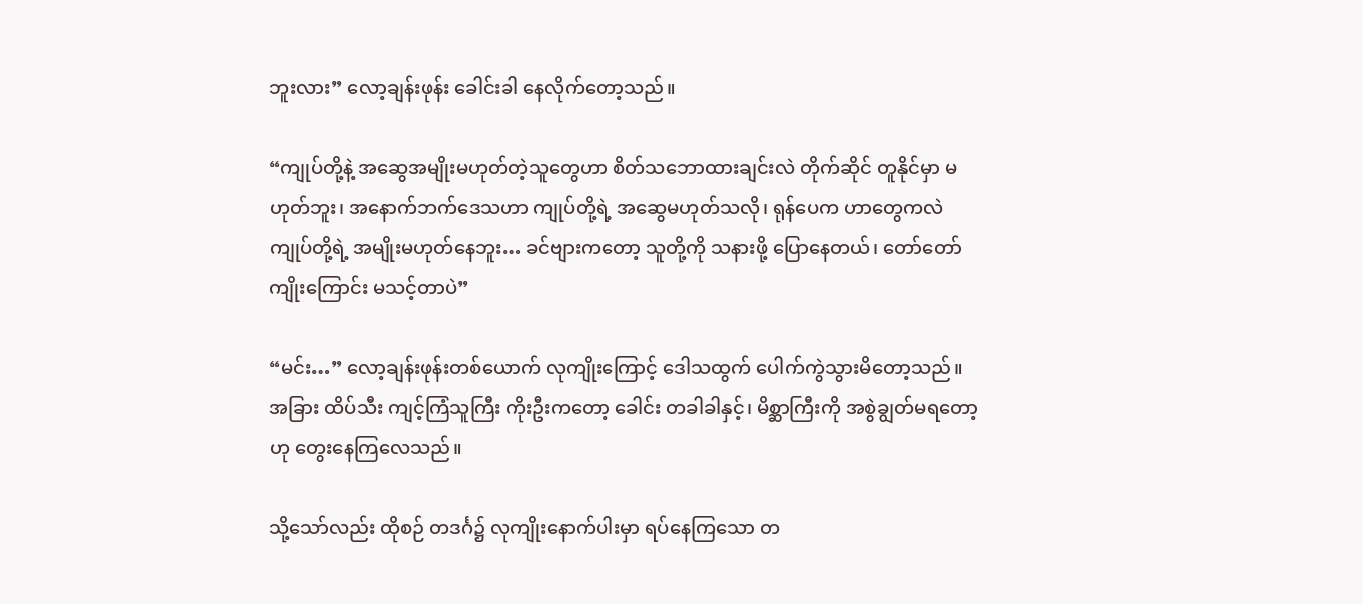ဘူးလား” လော့ချန်းဖုန်း ခေါင်းခါ နေလိုက်တော့သည်။

“ကျုပ်တို့နဲ့ အဆွေအမျိုးမဟုတ်တဲ့သူတွေဟာ စိတ်သဘောထားချင်းလဲ တိုက်ဆိုင် တူနိုင်မှာ မဟုတ်ဘူး၊ အနောက်ဘက်ဒေသဟာ ကျုပ်တို့ရဲ့ အဆွေမဟုတ်သလို၊ ရုန်ပေက ဟာတွေကလဲ ကျုပ်တို့ရဲ့ အမျိုးမဟုတ်နေဘူး… ခင်ဗျားကတော့ သူတို့ကို သနားဖို့ ပြောနေတယ်၊ တော်တော် ကျိုးကြောင်း မသင့်တာပဲ”

“မင်း…” လော့ချန်းဖုန်းတစ်ယောက် လုကျိုးကြောင့် ဒေါသထွက် ပေါက်ကွဲသွားမိတော့သည်။ အခြား ထိပ်သီး ကျင့်ကြံသူကြီး ကိုးဦးကတော့ ခေါင်း တခါခါနှင့်၊ မိစ္ဆာကြီးကို အစွဲချွတ်မရတော့ဟု တွေးနေကြလေသည်။

သို့သော်လည်း ထိုစဉ် တဒင်္ဂ၌ လုကျိုးနောက်ပါးမှာ ရပ်နေကြသော တ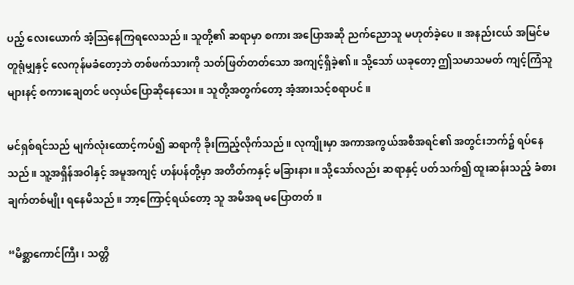ပည့် လေးယောက် အံ့သြနေကြရလေသည်။ သူတို့၏ ဆရာမှာ စကား အပြောအဆို ညက်ညောသူ မဟုတ်ခဲ့ပေ။ အနည်းငယ် အမြင်မတူရုံမျှနှင့် လေကုန်မခံတော့ဘဲ တစ်ဖက်သားကို သတ်ဖြတ်တတ်သော အကျင့်ရှိခဲ့၏။ သို့သော် ယခုတော့ ဤသမာသမတ် ကျင့်ကြံသူများနင့် စကားချေတင် ဖလှယ်ပြောဆိုနေသေး။ သူတို့အတွက်တော့ အံ့အားသင့်စရာပင်။

မင်ရှစ်ရင်သည် မျက်လုံးထောင့်ကပ်၍ ဆရာကို ခိုးကြည့်လိုက်သည်။ လုကျိုးမှာ အကာအကွယ်အစီအရင်၏ အတွင်းဘက်၌ ရပ်နေသည်။ သူ့အရှိန်အဝါနှင့် အမူအကျင့် ဟန်ပန်တို့မှာ အတိတ်ကနှင့် မခြားနား။ သို့သော်လည်း ဆရာနှင့် ပတ်သက်၍ ထူးဆန်းသည့် ခံစားချက်တစ်မျိုး ရနေမိသည်။ ဘာ့ကြောင့်ရယ်တော့ သူ အမိအရ မပြောတတ်။

“မိစ္ဆာကောင်ကြီး၊ သတ္တိ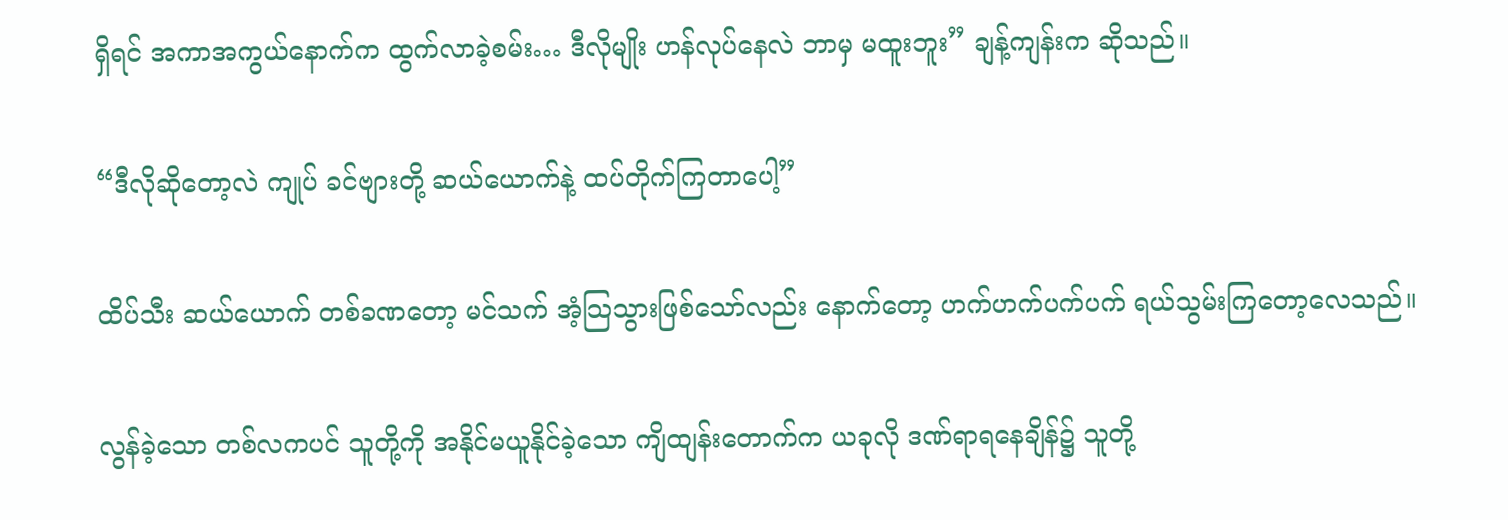ရှိရင် အကာအကွယ်နောက်က ထွက်လာခဲ့စမ်း… ဒီလိုမျိုး ဟန်လုပ်နေလဲ ဘာမှ မထူးဘူး” ချန့်ကျန်းက ဆိုသည်။

“ဒီလိုဆိုတော့လဲ ကျုပ် ခင်ဗျားတို့ ဆယ်ယောက်နဲ့ ထပ်တိုက်ကြတာပေါ့”

ထိပ်သီး ဆယ်ယောက် တစ်ခဏတော့ မင်သက် အံ့သြသွားဖြစ်သော်လည်း နောက်တော့ ဟက်ဟက်ပက်ပက် ရယ်သွမ်းကြတော့လေသည်။

လွန်ခဲ့သော တစ်လကပင် သူတို့ကို အနိုင်မယူနိုင်ခဲ့သော ကျိထျန်းတောက်က ယခုလို ဒဏ်ရာရနေချိန်၌ သူတို့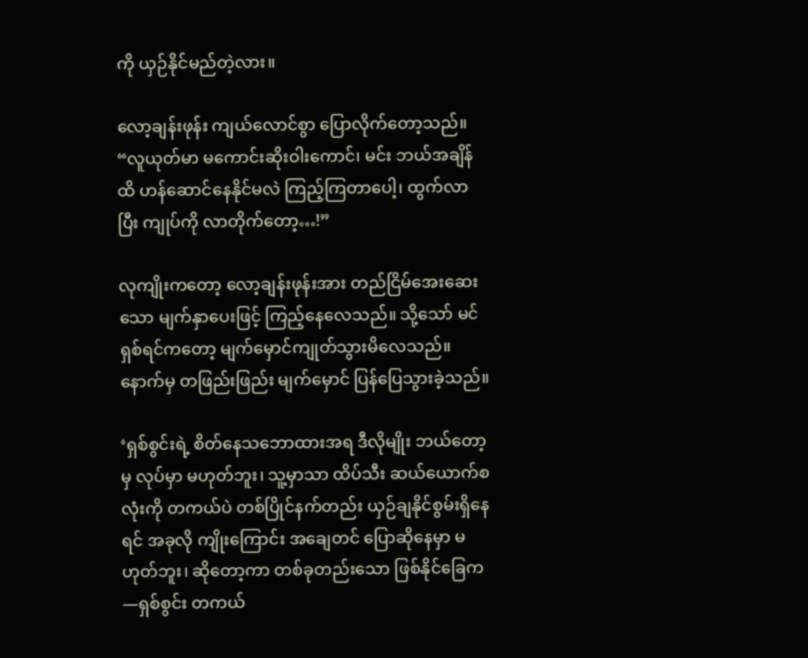ကို ယှဉ်နိုင်မည်တဲ့လား။

လော့ချန်းဖုန်း ကျယ်လောင်စွာ ပြောလိုက်တော့သည်။ “လူယုတ်မာ မကောင်းဆိုးဝါးကောင်၊ မင်း ဘယ်အချိန်ထိ ဟန်ဆောင်နေနိုင်မလဲ ကြည့်ကြတာပေါ့၊ ထွက်လာပြီး ကျုပ်ကို လာတိုက်တော့…!”

လုကျိုးကတော့ လော့ချန်းဖုန်းအား တည်ငြိမ်အေးဆေးသော မျက်နှာပေးဖြင့် ကြည့်နေလေသည်။ သို့သော် မင်ရှစ်ရင်ကတော့ မျက်မှောင်ကျုတ်သွားမိလေသည်။ နောက်မှ တဖြည်းဖြည်း မျက်မှောင် ပြန်ပြေသွားခဲ့သည်။

‘ရှစ်စွင်းရဲ့ စိတ်နေသဘောထားအရ ဒီလိုမျိုး ဘယ်တော့မှ လုပ်မှာ မဟုတ်ဘူး၊ သူ့မှာသာ ထိပ်သီး ဆယ်ယောက်စလုံးကို တကယ်ပဲ တစ်ပြိုင်နက်တည်း ယှဉ်ချနိုင်စွမ်းရှိနေရင် အခုလို ကျိုးကြောင်း အချေတင် ပြောဆိုနေမှာ မဟုတ်ဘူး၊ ဆိုတော့ကာ တစ်ခုတည်းသော ဖြစ်နိုင်ခြေက—ရှစ်စွင်း တကယ်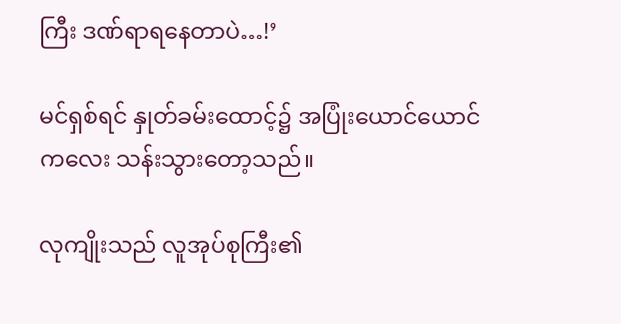ကြီး ဒဏ်ရာရနေတာပဲ…!’

မင်ရှစ်ရင် နှုတ်ခမ်းထောင့်၌ အပြုံးယောင်ယောင်ကလေး သန်းသွားတော့သည်။

လုကျိုးသည် လူအုပ်စုကြီး၏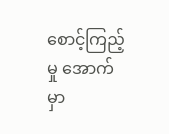စောင့်ကြည့်မှု အောက်မှာ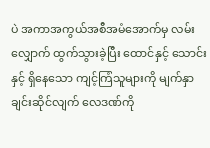ပဲ အကာအကွယ်အစီအမံအောက်မှ လမ်းလျှောက် ထွက်သွားခဲ့ပြီး ထောင်နှင့် သောင်းနှင့် ရှိနေသော ကျင့်ကြံသူများကို မျက်နှာချင်းဆိုင်လျက် လေဒဏ်ကို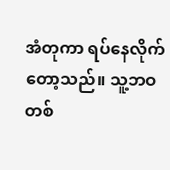အံတုကာ ရပ်နေလိုက်တော့သည်။ သူ့ဘဝတစ်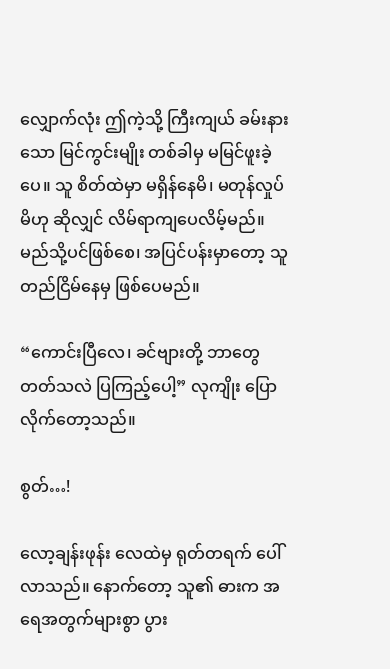လျှောက်လုံး ဤကဲ့သို့ ကြီးကျယ် ခမ်းနားသော မြင်ကွင်းမျိုး တစ်ခါမှ မမြင်ဖူးခဲ့ပေ။ သူ စိတ်ထဲမှာ မရှိန်နေမိ၊ မတုန်လှုပ်မိဟု ဆိုလျှင် လိမ်ရာကျပေလိမ့်မည်။ မည်သို့ပင်ဖြစ်စေ၊ အပြင်ပန်းမှာတော့ သူ တည်ငြိမ်နေမှ ဖြစ်ပေမည်။

“ကောင်းပြီလေ၊ ခင်ဗျားတို့ ဘာတွေ တတ်သလဲ ပြကြည့်ပေါ့” လုကျိုး ပြောလိုက်တော့သည်။

စွတ်…!

လော့ချန်းဖုန်း လေထဲမှ ရုတ်တရက် ပေါ်လာသည်။ နောက်တော့ သူ၏ ဓားက အရေအတွက်များစွာ ပွား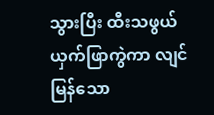သွားပြီး ထီးသဖွယ် ယှက်ဖြာကွဲကာ လျင်မြန်သော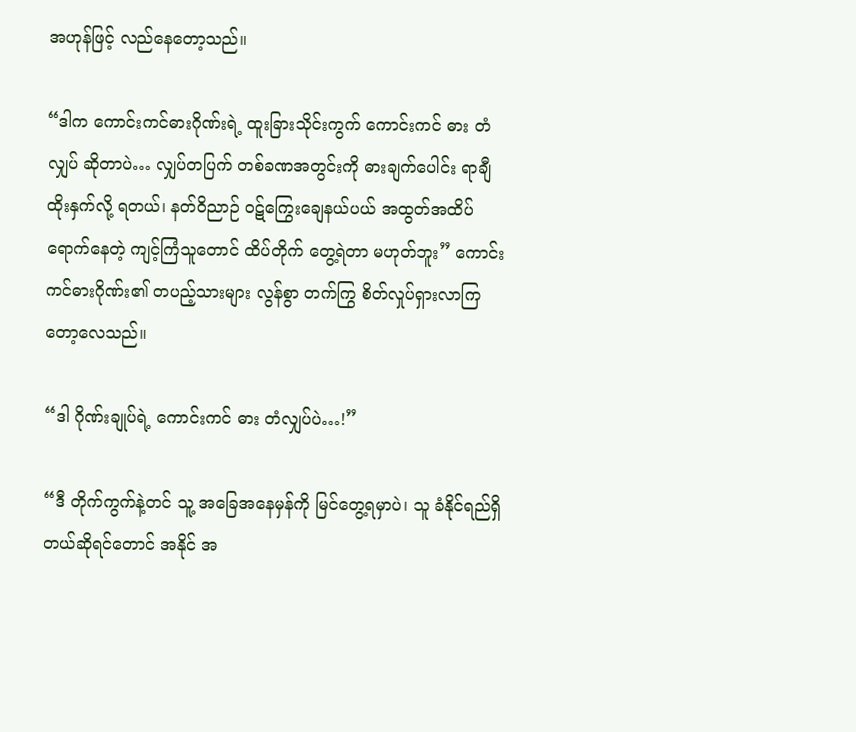အဟုန်ဖြင့် လည်နေတော့သည်။

“ဒါက ကောင်းကင်ဓားဂိုဏ်းရဲ့ ထူးခြားသိုင်းကွက် ကောင်းကင် ဓား တံလျှပ် ဆိုတာပဲ… လျှပ်တပြက် တစ်ခဏအတွင်းကို ဓားချက်ပေါင်း ရာချီ ထိုးနှက်လို့ ရတယ်၊ နတ်ဝိညာဉ် ဝဋ်ကြွေးချေနယ်ပယ် အထွတ်အထိပ်ရောက်နေတဲ့ ကျင့်ကြံသူတောင် ထိပ်တိုက် တွေ့ရဲတာ မဟုတ်ဘူး” ကောင်းကင်ဓားဂိုဏ်း၏ တပည့်သားများ လွန်စွာ တက်ကြွ စိတ်လှုပ်ရှားလာကြတော့လေသည်။

“ဒါ ဂိုဏ်းချုပ်ရဲ့ ကောင်းကင် ဓား တံလျှပ်ပဲ…!”

“ဒီ တိုက်ကွက်နဲ့တင် သူ့ အခြေအနေမှန်ကို မြင်တွေ့ရမှာပဲ၊ သူ ခံနိုင်ရည်ရှိတယ်ဆိုရင်တောင် အနိုင် အ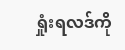ရှုံးရလဒ်ကို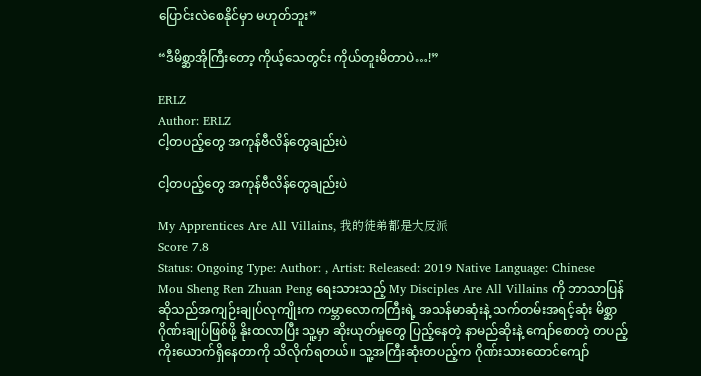ပြောင်းလဲစေနိုင်မှာ မဟုတ်ဘူး”

“ဒီမိစ္ဆာအိုကြီးတော့ ကိုယ့်သေတွင်း ကိုယ်တူးမိတာပဲ…!”

ERLZ
Author: ERLZ
ငါ့တပည့်တွေ အကုန်ဗီလိန်တွေချည်းပဲ

ငါ့တပည့်တွေ အကုန်ဗီလိန်တွေချည်းပဲ

My Apprentices Are All Villains, 我的徒弟都是大反派
Score 7.8
Status: Ongoing Type: Author: , Artist: Released: 2019 Native Language: Chinese
Mou Sheng Ren Zhuan Peng ရေးသားသည့် My Disciples Are All Villains ကို ဘာသာပြန်ဆိုသည်အကျဉ်းချုပ်လုကျိုးက ကမ္ဘာလောကကြီးရဲ့ အသန်မာဆုံးနဲ့ သက်တမ်းအရင့်ဆုံး မိစ္ဆာဂိုဏ်းချုပ်ဖြစ်ဖို့ နိုးထလာပြီး သူ့မှာ ဆိုးယုတ်မှုတွေ ပြည့်နေတဲ့ နာမည်ဆိုးနဲ့ ကျော်စောတဲ့ တပည့် ကိုးယောက်ရှိနေတာကို သိလိုက်ရတယ်။ သူ့အကြီးဆုံးတပည့်က ဂိုဏ်းသားထောင်ကျော်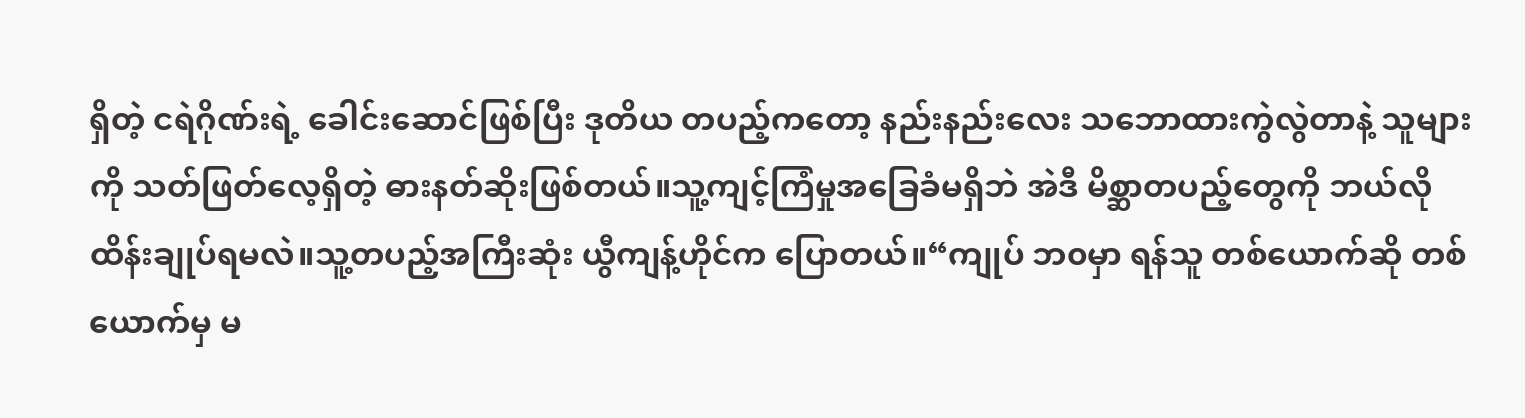ရှိတဲ့ ငရဲဂိုဏ်းရဲ့ ခေါင်းဆောင်ဖြစ်ပြီး ဒုတိယ တပည့်ကတော့ နည်းနည်းလေး သဘောထားကွဲလွဲတာနဲ့ သူများကို သတ်ဖြတ်လေ့ရှိတဲ့ ဓားနတ်ဆိုးဖြစ်တယ်။သူ့ကျင့်ကြံမှုအခြေခံမရှိဘဲ အဲဒီ မိစ္ဆာတပည့်တွေကို ဘယ်လို ထိန်းချုပ်ရမလဲ။သူ့တပည့်အကြီးဆုံး ယွီကျန့်ဟိုင်က ပြောတယ်။“ကျုပ် ဘ၀မှာ ရန်သူ တစ်ယောက်ဆို တစ်ယောက်မှ မ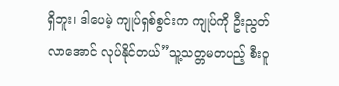ရှိဘူး၊ ဒါပေမဲ့ ကျုပ်ရှစ်စွင်းက ကျုပ်ကို ဦးညွတ်လာအောင် လုပ်နိုင်တယ်”သူ့သတ္တမတပည့် စီးဝူ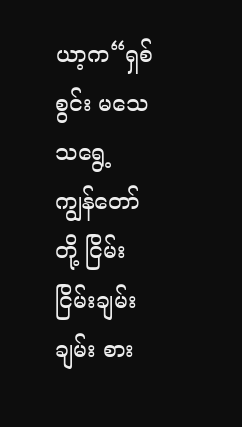ယာ့က“ရှစ်စွင်း မသေသရွေ့ ကျွန်တော်တို့ ငြိမ်းငြိမ်းချမ်းချမ်း စား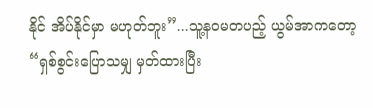နိုင် အိပ်နိုင်မှာ မဟုတ်ဘူး”...သူ့န၀မတပည့် ယွမ်အာကတော့“ရှစ်စွင်းပြောသမျှ မှတ်ထားပြီး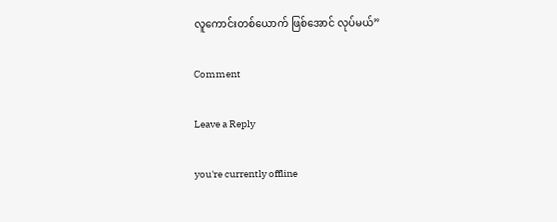လူကောင်းတစ်ယောက် ဖြစ်အောင် လုပ်မယ်”

Comment

Leave a Reply

you're currently offline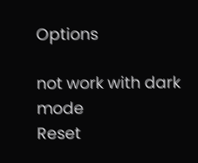Options

not work with dark mode
Reset